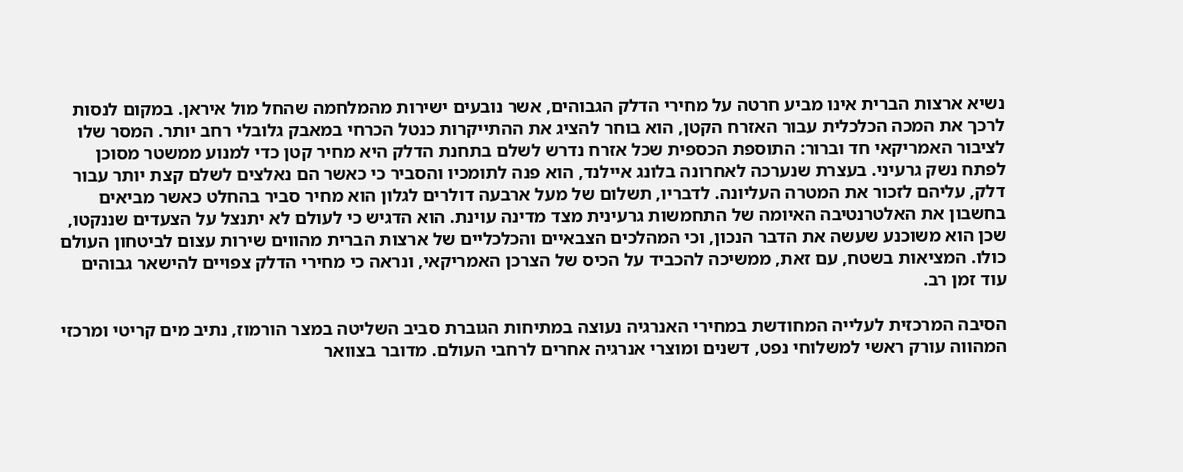נשיא ארצות הברית אינו מביע חרטה על מחירי הדלק הגבוהים, אשר נובעים ישירות מהמלחמה שהחל מול איראן. במקום לנסות לרכך את המכה הכלכלית עבור האזרח הקטן, הוא בוחר להציג את ההתייקרות כנטל הכרחי במאבק גלובלי רחב יותר. המסר שלו לציבור האמריקאי חד וברור: התוספת הכספית שכל אזרח נדרש לשלם בתחנת הדלק היא מחיר קטן כדי למנוע ממשטר מסוכן לפתח נשק גרעיני. בעצרת שנערכה לאחרונה בלונג איילנד, הוא פנה לתומכיו והסביר כי כאשר הם נאלצים לשלם קצת יותר עבור דלק, עליהם לזכור את המטרה העליונה. לדבריו, תשלום של מעל ארבעה דולרים לגלון הוא מחיר סביר בהחלט כאשר מביאים בחשבון את האלטרנטיבה האיומה של התחמשות גרעינית מצד מדינה עוינת. הוא הדגיש כי לעולם לא יתנצל על הצעדים שננקטו, שכן הוא משוכנע שעשה את הדבר הנכון, וכי המהלכים הצבאיים והכלכליים של ארצות הברית מהווים שירות עצום לביטחון העולם כולו. המציאות בשטח, עם זאת, ממשיכה להכביד על הכיס של הצרכן האמריקאי, ונראה כי מחירי הדלק צפויים להישאר גבוהים עוד זמן רב.

הסיבה המרכזית לעלייה המחודשת במחירי האנרגיה נעוצה במתיחות הגוברת סביב השליטה במצר הורמוז, נתיב מים קריטי ומרכזי המהווה עורק ראשי למשלוחי נפט, דשנים ומוצרי אנרגיה אחרים לרחבי העולם. מדובר בצוואר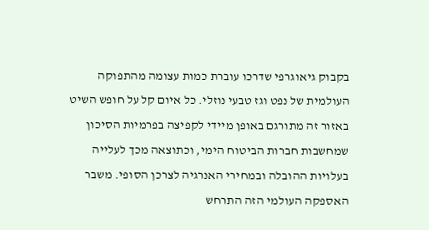בקבוק גיאוגרפי שדרכו עוברת כמות עצומה מהתפוקה העולמית של נפט וגז טבעי נוזלי. כל איום קל על חופש השיט באזור זה מתורגם באופן מיידי לקפיצה בפרמיות הסיכון שמחשבות חברות הביטוח הימי, וכתוצאה מכך לעלייה בעלויות ההובלה ובמחירי האנרגיה לצרכן הסופי. משבר האספקה העולמי הזה התרחש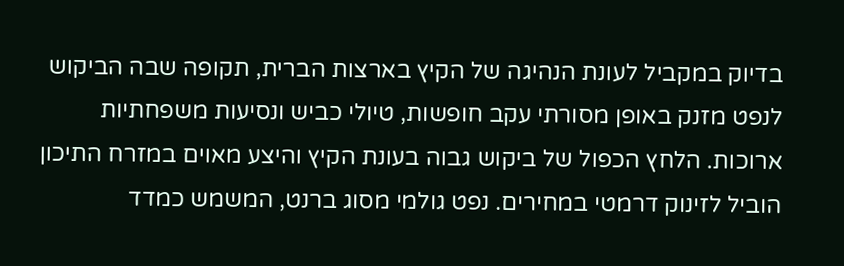בדיוק במקביל לעונת הנהיגה של הקיץ בארצות הברית, תקופה שבה הביקוש לנפט מזנק באופן מסורתי עקב חופשות, טיולי כביש ונסיעות משפחתיות ארוכות. הלחץ הכפול של ביקוש גבוה בעונת הקיץ והיצע מאוים במזרח התיכון הוביל לזינוק דרמטי במחירים. נפט גולמי מסוג ברנט, המשמש כמדד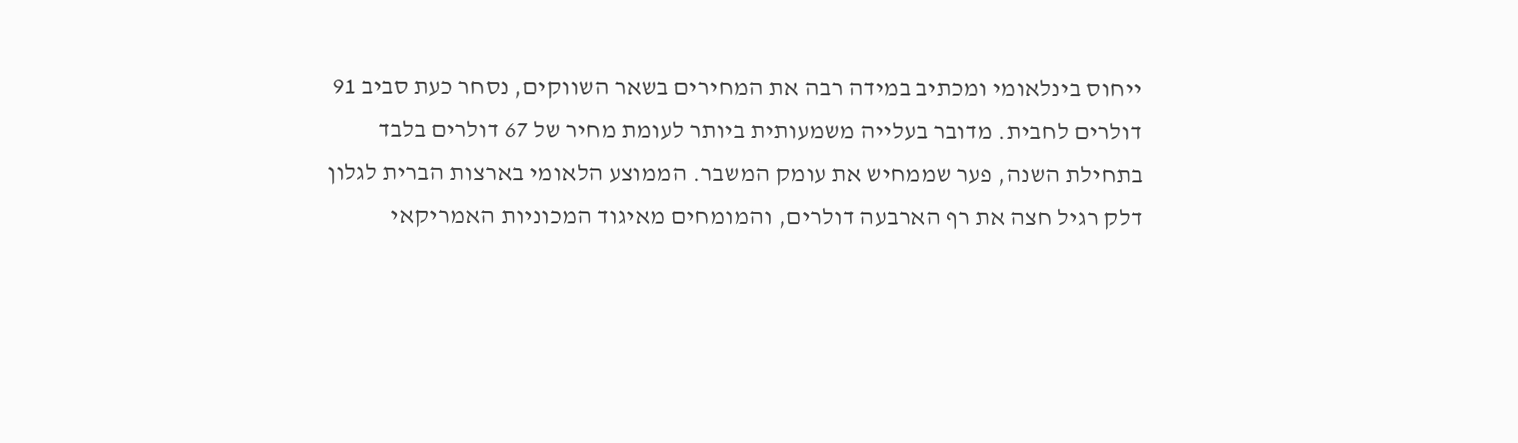ייחוס בינלאומי ומכתיב במידה רבה את המחירים בשאר השווקים, נסחר כעת סביב 91 דולרים לחבית. מדובר בעלייה משמעותית ביותר לעומת מחיר של 67 דולרים בלבד בתחילת השנה, פער שממחיש את עומק המשבר. הממוצע הלאומי בארצות הברית לגלון דלק רגיל חצה את רף הארבעה דולרים, והמומחים מאיגוד המכוניות האמריקאי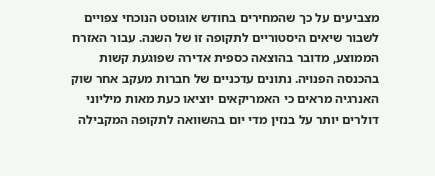מצביעים על כך שהמחירים בחודש אוגוסט הנוכחי צפויים לשבור שיאים היסטוריים לתקופה זו של השנה. עבור האזרח הממוצע, מדובר בהוצאה כספית אדירה שפוגעת קשות בהכנסה הפנויה. נתונים עדכניים של חברות מעקב אחר שוק האנרגיה מראים כי האמריקאים יוציאו כעת מאות מיליוני דולרים יותר על בנזין מדי יום בהשוואה לתקופה המקבילה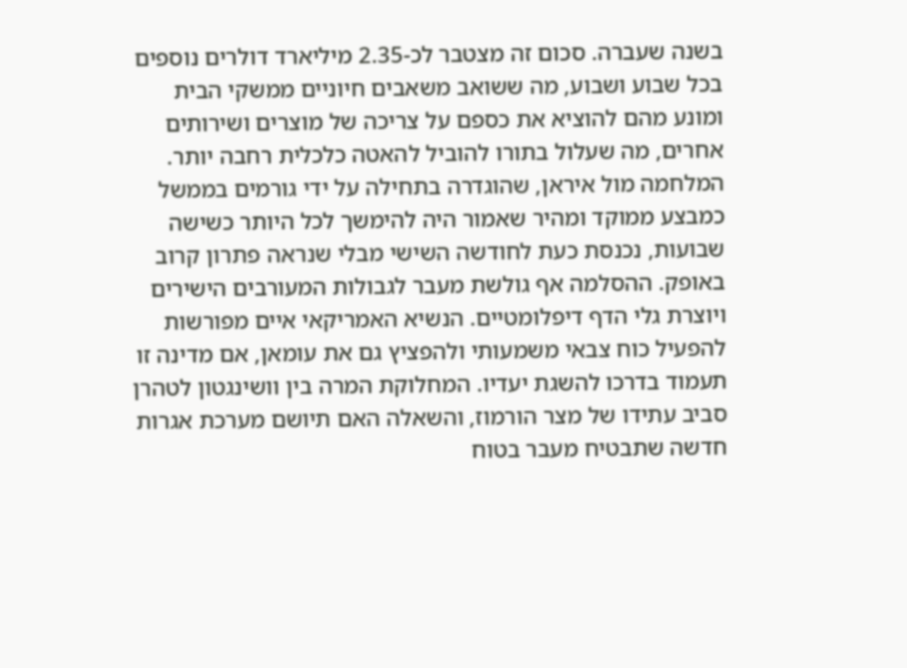בשנה שעברה. סכום זה מצטבר לכ-2.35 מיליארד דולרים נוספים בכל שבוע ושבוע, מה ששואב משאבים חיוניים ממשקי הבית ומונע מהם להוציא את כספם על צריכה של מוצרים ושירותים אחרים, מה שעלול בתורו להוביל להאטה כלכלית רחבה יותר.
המלחמה מול איראן, שהוגדרה בתחילה על ידי גורמים בממשל כמבצע ממוקד ומהיר שאמור היה להימשך לכל היותר כשישה שבועות, נכנסת כעת לחודשה השישי מבלי שנראה פתרון קרוב באופק. ההסלמה אף גולשת מעבר לגבולות המעורבים הישירים ויוצרת גלי הדף דיפלומטיים. הנשיא האמריקאי איים מפורשות להפעיל כוח צבאי משמעותי ולהפציץ גם את עומאן, אם מדינה זו תעמוד בדרכו להשגת יעדיו. המחלוקת המרה בין וושינגטון לטהרן סביב עתידו של מצר הורמוז, והשאלה האם תיושם מערכת אגרות חדשה שתבטיח מעבר בטוח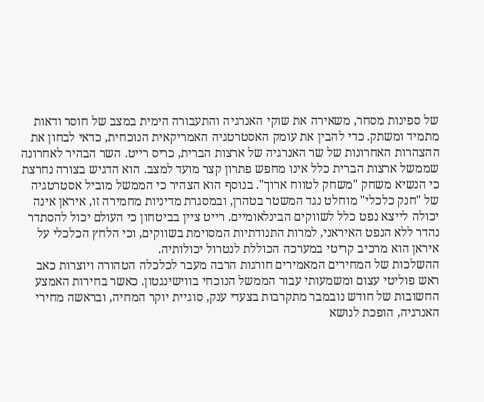של ספינות מסחר, משאירה את שוקי האנרגיה והתעבורה הימית במצב של חוסר ודאות מתמיד ומשתק. כדי להבין את עומק האסטרטגיה האמריקאית הנוכחית, כדאי לבחון את ההצהרות האחרונות של שר האנרגיה של ארצות הברית, כריס רייט. השר הבהיר לאחרונה שממשל ארצות הברית כלל אינו מחפש פתרון קצר מועד למצב. הוא הדגיש בצורה נחרצת כי הנשיא משחק "משחק לטווח ארוך". בנוסף הוא הצהיר כי הממשל מוביל אסטרטגיה של "חנק כלכלי" מוחלט נגד המשטר בטהרן, ובמסגרת מדיניות מחמירה זו, איראן אינה יכולה לייצא נפט כלל לשווקים הבינלאומיים. רייט ציין בביטחון כי העולם יכול להסתדר נהדר ללא הנפט האיראני, למרות התנודתיות המסוימת בשווקים, וכי הלחץ הכלכלי על איראן הוא מרכיב קריטי במערכה הכוללת לנטרול יכולותיה.
ההשלכות של המחירים המאמירים חורגות הרבה מעבר לכלכלה הטהורה ויוצרות כאב ראש פוליטי עצום ומשמעותי עבור הממשל הנוכחי בווישינגטון. כאשר בחירות האמצע החשובות של חודש נובמבר מתקרבות בצעדי ענק, סוגיית יוקר המחיה, ובראשה מחירי האנרגיה, הופכת לנושא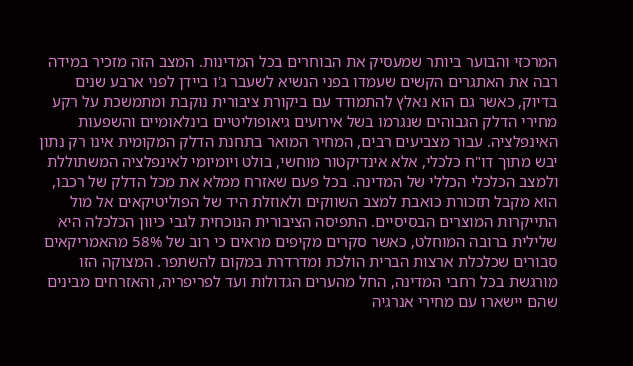המרכזי והבוער ביותר שמעסיק את הבוחרים בכל המדינות. המצב הזה מזכיר במידה רבה את האתגרים הקשים שעמדו בפני הנשיא לשעבר ג'ו ביידן לפני ארבע שנים בדיוק, כאשר גם הוא נאלץ להתמודד עם ביקורת ציבורית נוקבת ומתמשכת על רקע מחירי הדלק הגבוהים שנגרמו בשל אירועים גיאופוליטיים בינלאומיים והשפעות האינפלציה. עבור מצביעים רבים, המחיר המואר בתחנת הדלק המקומית אינו רק נתון יבש מתוך דו"ח כלכלי, אלא אינדיקטור מוחשי, בולט ויומיומי לאינפלציה המשתוללת ולמצב הכלכלי הכללי של המדינה. בכל פעם שאזרח ממלא את מכל הדלק של רכבו, הוא מקבל תזכורת כואבת למצב השווקים ולאוזלת היד של הפוליטיקאים אל מול התייקרות המוצרים הבסיסיים. התפיסה הציבורית הנוכחית לגבי כיוון הכלכלה היא שלילית ברובה המוחלט, כאשר סקרים מקיפים מראים כי רוב של 58% מהאמריקאים סבורים שכלכלת ארצות הברית הולכת ומדרדרת במקום להשתפר. המצוקה הזו מורגשת בכל רחבי המדינה, החל מהערים הגדולות ועד לפריפריה, והאזרחים מבינים שהם יישארו עם מחירי אנרגיה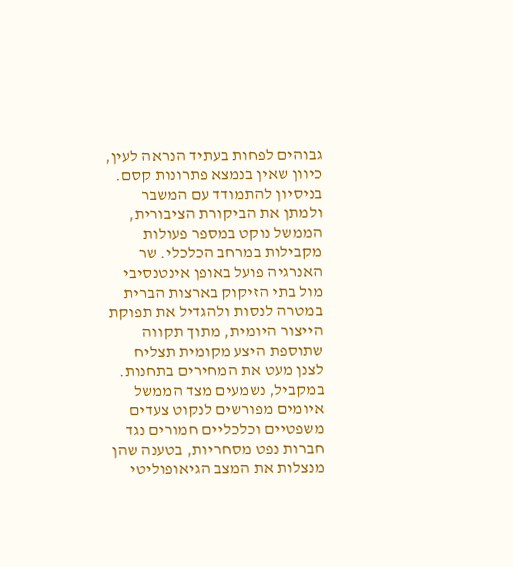גבוהים לפחות בעתיד הנראה לעין, כיוון שאין בנמצא פתרונות קסם.
בניסיון להתמודד עם המשבר ולמתן את הביקורת הציבורית, הממשל נוקט במספר פעולות מקבילות במרחב הכלכלי. שר האנרגיה פועל באופן אינטנסיבי מול בתי הזיקוק בארצות הברית במטרה לנסות ולהגדיל את תפוקת הייצור היומית, מתוך תקווה שתוספת היצע מקומית תצליח לצנן מעט את המחירים בתחנות. במקביל, נשמעים מצד הממשל איומים מפורשים לנקוט צעדים משפטיים וכלכליים חמורים נגד חברות נפט מסחריות, בטענה שהן מנצלות את המצב הגיאופוליטי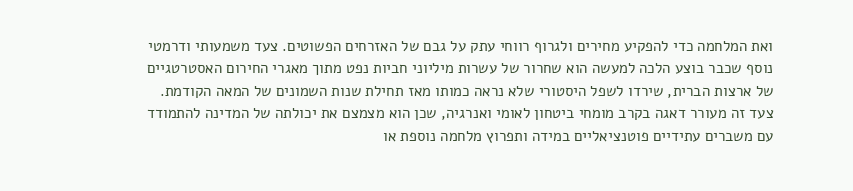ואת המלחמה כדי להפקיע מחירים ולגרוף רווחי עתק על גבם של האזרחים הפשוטים. צעד משמעותי ודרמטי נוסף שכבר בוצע הלכה למעשה הוא שחרור של עשרות מיליוני חביות נפט מתוך מאגרי החירום האסטרטגיים של ארצות הברית, שירדו לשפל היסטורי שלא נראה כמותו מאז תחילת שנות השמונים של המאה הקודמת. צעד זה מעורר דאגה בקרב מומחי ביטחון לאומי ואנרגיה, שכן הוא מצמצם את יכולתה של המדינה להתמודד עם משברים עתידיים פוטנציאליים במידה ותפרוץ מלחמה נוספת או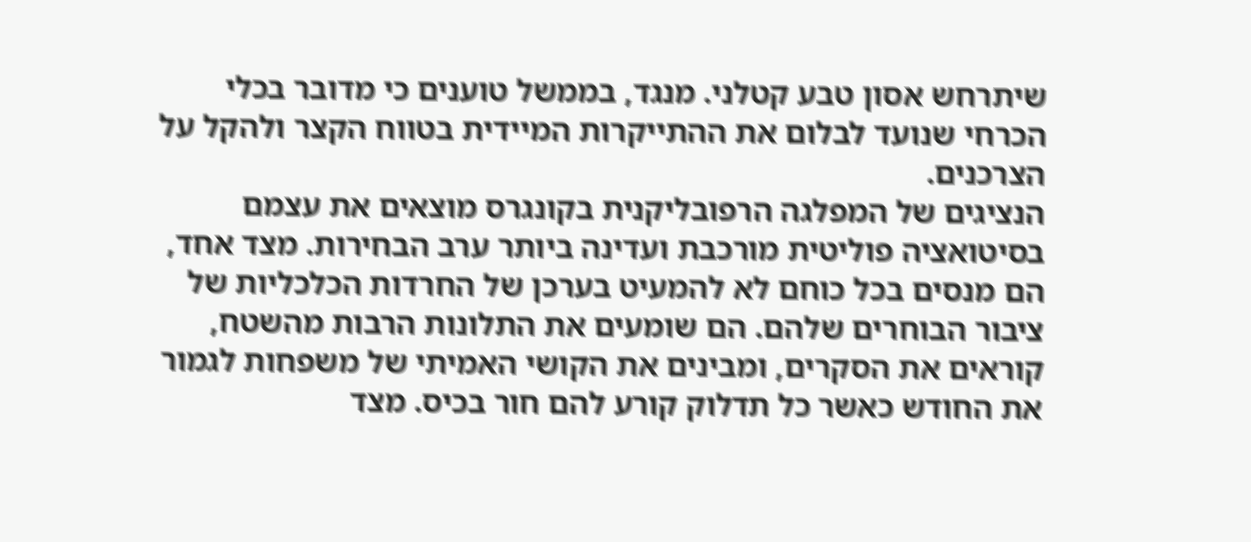שיתרחש אסון טבע קטלני. מנגד, בממשל טוענים כי מדובר בכלי הכרחי שנועד לבלום את ההתייקרות המיידית בטווח הקצר ולהקל על הצרכנים.
הנציגים של המפלגה הרפובליקנית בקונגרס מוצאים את עצמם בסיטואציה פוליטית מורכבת ועדינה ביותר ערב הבחירות. מצד אחד, הם מנסים בכל כוחם לא להמעיט בערכן של החרדות הכלכליות של ציבור הבוחרים שלהם. הם שומעים את התלונות הרבות מהשטח, קוראים את הסקרים, ומבינים את הקושי האמיתי של משפחות לגמור את החודש כאשר כל תדלוק קורע להם חור בכיס. מצד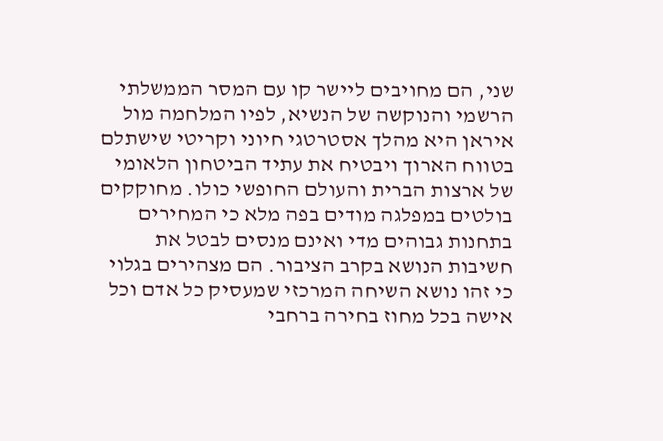שני, הם מחויבים ליישר קו עם המסר הממשלתי הרשמי והנוקשה של הנשיא, לפיו המלחמה מול איראן היא מהלך אסטרטגי חיוני וקריטי שישתלם בטווח הארוך ויבטיח את עתיד הביטחון הלאומי של ארצות הברית והעולם החופשי כולו. מחוקקים בולטים במפלגה מודים בפה מלא כי המחירים בתחנות גבוהים מדי ואינם מנסים לבטל את חשיבות הנושא בקרב הציבור. הם מצהירים בגלוי כי זהו נושא השיחה המרכזי שמעסיק כל אדם וכל אישה בכל מחוז בחירה ברחבי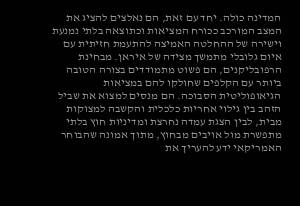המדינה כולה. יחד עם זאת, הם נאלצים להציג את המצב המורכב ככורח המציאות וכתוצאה בלתי נמנעת וישירה של ההחלטה האמיצה להתעמת חזיתית עם איום גלובלי מתמשך מצידה של איראן. מבחינת הרפובליקנים, הם פשוט מתמודדים בצורה הטובה ביותר עם הקלפים שחולקו להם במציאות הגיאופוליטית הסבוכה. הם מנסים למצוא את שביל הזהב בין גילוי אחריות כלכלית והקשבה למצוקות מבית, לבין הצגת עמדה נחרצת ומדיניות חוץ בלתי מתפשרת מול אויבים מבחוץ, מתוך אמונה שהבוחר האמריקאי ידע להעריך את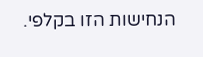הנחישות הזו בקלפי.